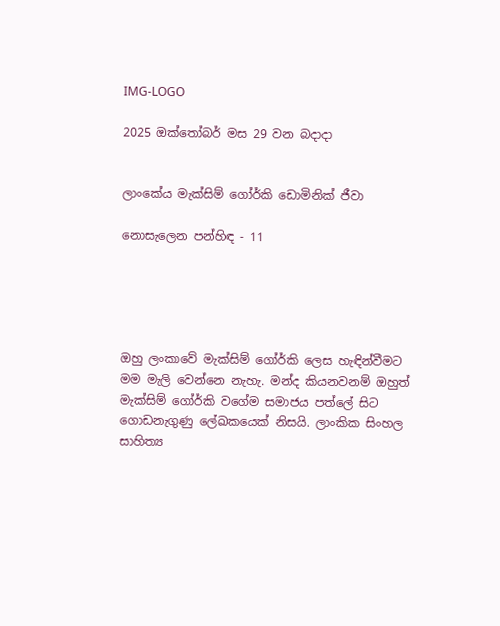IMG-LOGO

2025 ඔක්තෝබර් මස 29 වන බදාදා


ලාංකේය මැක්සිම් ගෝර්කි ඩොමිනික් ජීවා

නොසැලෙන පන්හිඳ - 11





ඔහු ලංකාවේ මැක්සිම් ගෝර්කි ලෙස හැඳින්වීමට මම මැලි වෙන්නෙ නැහැ. මන්ද කියනවනම් ඔහුත් මැක්සිම් ගෝර්කි වගේම සමාජය පත්ලේ සිට ගොඩනැගුණු ලේඛකයෙක් නිසයි. ලාංකික සිංහල සාහිත්‍ය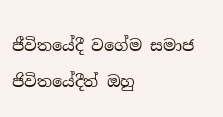ජීවිතයේදී වගේම සමාජ ජිවිතයේදීත් ඔහු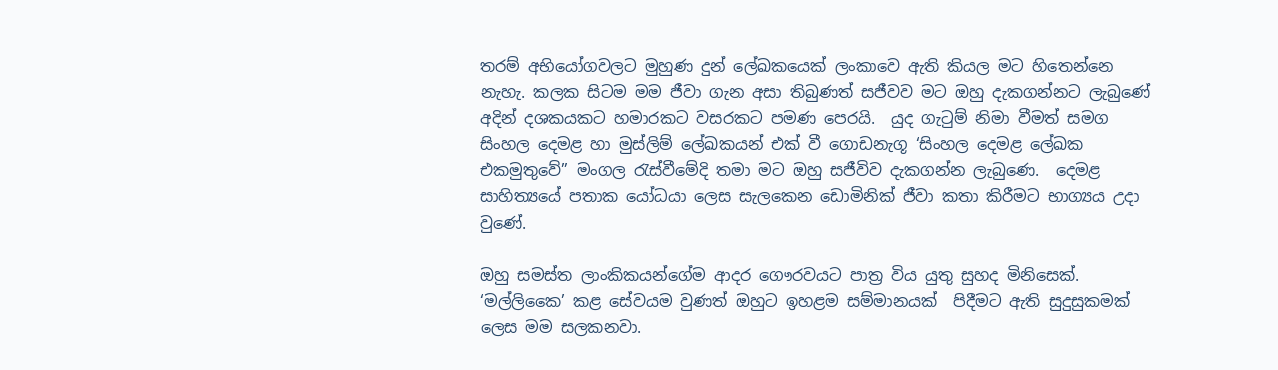තරම් අභියෝගවලට මුහුණ දුන් ලේඛකයෙක් ලංකාවෙ ඇති කියල මට හිතෙන්නෙ නැහැ. කලක සිටම මම ජීවා ගැන අසා තිබුණත් සජීවව මට ඔහු දැකගන්නට ලැබුණේ අදින් දශකයකට හමාරකට වසරකට පමණ පෙරයි.  යුද ගැටුම් නිමා වීමත් සමග සිංහල දෙමළ හා මුස්ලිම් ලේඛකයන් එක් වී ගොඩනැගූ ‘සිංහල දෙමළ ලේඛක එකමුතුවේ” මංගල රැස්වීමේදි තමා මට ඔහු සජීවිව දැකගන්න ලැබුණෙ.  දෙමළ සාහිත්‍යයේ පතාක යෝධයා ලෙස සැලකෙන ඩොමිනික් ජීවා කතා කිරීමට භාග්‍යය උදා වුණේ.

ඔහු සමස්ත ලාංකිකයන්ගේම ආදර ගෞරවයට පාත්‍ර විය යුතු සුහද මිනිසෙක්. ‘මල්ලිකෛ’ කළ සේවයම වුණත් ඔහුට ඉහළම සම්මානයක්  පිදීමට ඇති සුදුසුකමක් ලෙස මම සලකනවා.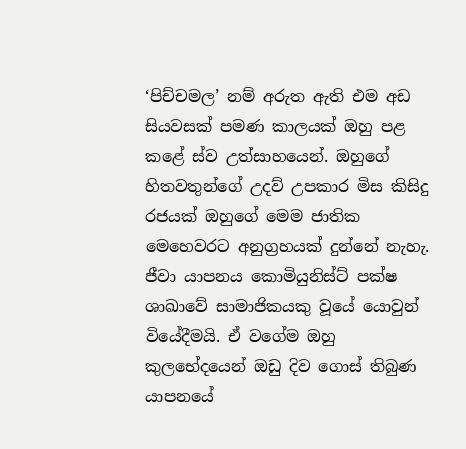‘පිච්චමල’ නම් අරුත ඇති එම අඩ සියවසක් පමණ කාලයක් ඔහු පළ කළේ ස්ව උත්සාහයෙන්. ඔහුගේ හිතවතුන්ගේ උදව් උපකාර මිස කිසිදු රජයක් ඔහුගේ මෙම ජාතික මෙහෙවරට අනුග්‍රහයක් දුන්නේ නැහැ.  ජීවා යාපනය කොමියුනිස්ට් පක්ෂ ශාඛාවේ සාමාජිකයකු වූයේ යොවුන් වියේදීමයි. ඒ වගේම ඔහු  කුලභේදයෙන් ඔඩු දිව ගොස් තිබුණ යාපනයේ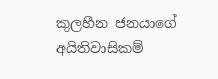කුලහීන ජනයාගේ අයිතිවාසිකම්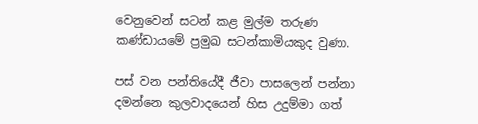වෙනුවෙන් සටන් කළ මුල්ම තරුණ කණ්ඩායමේ ප්‍රමුඛ සටන්කාමියකුද වුණා.

පස් වන පන්තියේදී ජීවා පාසලෙන් පන්නා දමන්නෙ කුලවාදයෙන් හිස උදුම්මා ගත්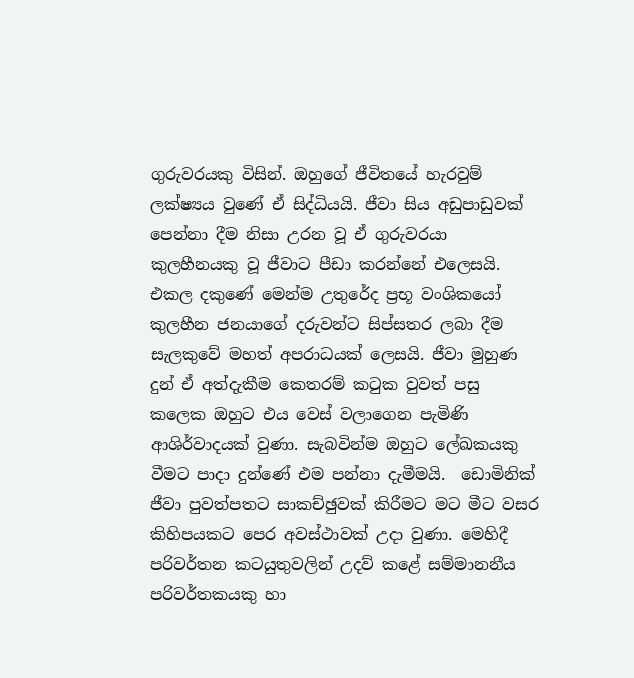ගුරුවරයකු විසින්. ඔහුගේ ජීවිතයේ හැරවුම් ලක්ෂ්‍යය වුණේ ඒ සිද්ධියයි. ජීවා සිය අඩුපාඩුවක් පෙන්නා දීම නිසා උරන වූ ඒ ගුරුවරයා කුලහීනයකු වූ ජීවාට පීඩා කරන්නේ එලෙසයි. එකල දකුණේ මෙන්ම උතුරේද ප්‍රභූ වංශිකයෝ කුලහීන ජනයාගේ දරුවන්ට සිප්සතර ලබා දීම සැලකුවේ මහත් අපරාධයක් ලෙසයි. ජීවා මුහුණ දුන් ඒ අත්දැකීම කෙතරම් කටුක වුවත් පසු කලෙක ඔහුට එය වෙස් වලාගෙන පැමිණි ආශිර්වාදයක් වුණා. සැබවින්ම ඔහුට ලේඛකයකු වීමට පාදා දුන්ණේ එම පන්නා දැමීමයි.  ඩොමිනික් ජීවා පුවත්පතට සාකච්ඡුවක් කිරීමට මට මීට වසර කිහිපයකට පෙර අවස්ථාවක් උදා වුණා. මෙහිදී පරිවර්තන කටයුතුවලින් උදව් කළේ සම්මානනීය පරිවර්තකයකු හා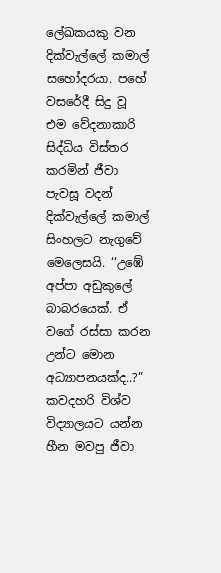ලේඛකයකු වන දික්වැල්ලේ කමාල් සහෝදරයා. පහේ වසරේදී සිදු වූ එම වේදනාකාරි සිද්ධිය විස්තර කරමින් ජීවා පැවසූ වදන් දික්වැල්ලේ කමාල් සිංහලට නැගුවේ මෙලෙසයි. ‘‘උඹේ අප්පා අඩුකුලේ බාබරයෙක්. ඒ වගේ රස්සා කරන උන්ට මොන අධ්‍යාපනයක්ද..?” කවදහරි විශ්ව විද්‍යාලයට යන්න හීන මවපු ජීවා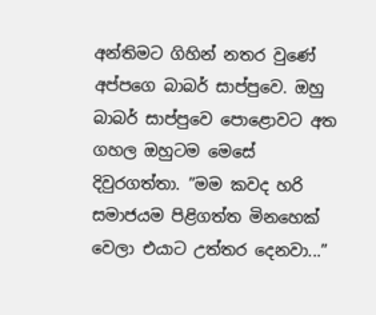අන්තිමට ගිහින් නතර වුණේ අප්පගෙ බාබර් සාප්පුවෙ. ඔහු බාබර් සාප්පුවෙ පොළොවට අත ගහල ඔහුටම මෙසේ  දිවුරගත්තා. ”මම කවද හරි සමාජයම පිළිගත්ත මිනහෙක් වෙලා එයාට උත්තර දෙනවා...”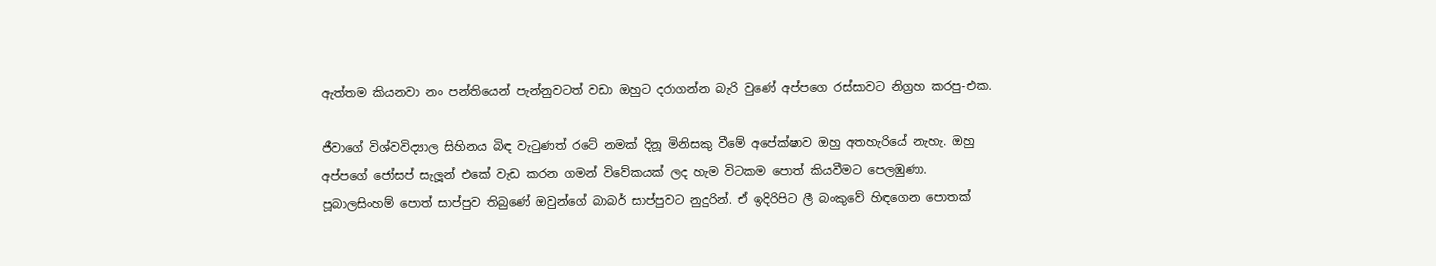ඇත්තම කියනවා නං පන්තියෙන් පැන්නුවටත් වඩා ඔහුට දරාගන්න බැරි වුණේ අප්පගෙ රස්සාවට නිග්‍රහ කරපු-එක.

ජීවාගේ විශ්වවිද්‍යාල සිහිනය බිඳ වැටුණත් රටේ නමක් දිනූ මිනිසකු වීමේ අපේක්ෂාව ඔහු අතහැරියේ නැහැ. ඔහු අප්පගේ ජෝසප් සැලූන් එකේ වැඩ කරන ගමන් විවේකයක් ලද හැම විටකම පොත් කියවීමට පෙලඹුණා. පූබාලසිංහම් පොත් සාප්පුව තිබුණේ ඔවුන්ගේ බාබර් සාප්පුවට නුදුරින්. ඒ ඉදිරිපිට ලී බංකුවේ හිඳගෙන පොතක්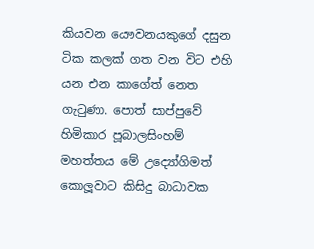කියවන යෞවනයකුගේ දසුන ටික කලක් ගත වන විට එහි යන එන කාගේත් නෙත ගැටුණා. පොත් සාප්පුවේ හිමිකාර පූබාලසිංහම් මහත්තය මේ උද්‍යෝගිමත් කොලූවාට කිසිදු බාධාවක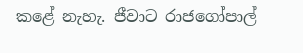කළේ නැහැ. ජීවාට රාජගෝපාල්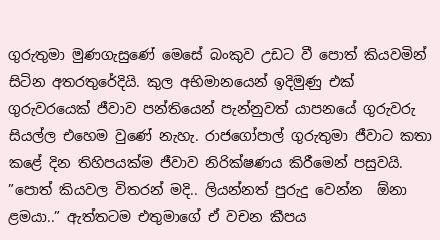ගුරුතුමා මුණගැසුණේ මෙසේ බංකුව උඩට වී පොත් කියවමින් සිටින අතරතුරේදියි. කුල අභිමානයෙන් ඉදිමුණු එක් ගුරුවරයෙක් ජීවාව පන්තියෙන් පැන්නුවත් යාපනයේ ගුරුවරු සියල්ල එහෙම වුණේ නැහැ. රාජගෝපාල් ගුරුතුමා ජීවාට කතා කළේ දින තිහිපයක්ම ජීවාව නිරික්ෂණය කිරීමෙන් පසුවයි. ”පොත් කියවල විතරන් මදි.. ලියන්නත් පුරුදු වෙන්න  ඕනා ළමයා..” ඇත්තටම එතුමාගේ ඒ වචන කීපය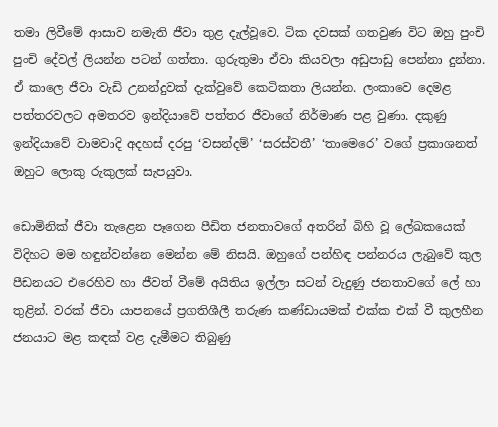තමා ලිවීමේ ආසාව නමැති ජීවා තුළ දැල්වූවෙ. ටික දවසක් ගතවුණ විට ඔහු පුංචි පුංචි දේවල් ලියන්න පටන් ගත්තා. ගුරුතුමා ඒවා කියවලා අඩුපාඩු පෙන්නා දුන්නා. ඒ කාලෙ ජීවා වැඩි උනන්දුවක් දැක්වුවේ කෙටිකතා ලියන්න. ලංකාවෙ දෙමළ පත්තරවලට අමතරව ඉන්දියාවේ පත්තර ජීවාගේ නිර්මාණ පළ වුණා. දකුණු ඉන්දියාවේ වාමවාදි අදහස් දරපු ‘වසන්දම්’ ‘සරස්වතී’ ‘තාමෙරෙ’ වගේ ප්‍රකාශනත් ඔහුට ලොකු රුකුලක් සැපයුවා.

ඩොමිනික් ජීවා තැළෙන පෑගෙන පීඩිත ජනතාවගේ අතරින් බිහි වූ ලේඛකයෙක් විදිහට මම හඳුන්වන්නෙ මෙන්න මේ නිසයි. ඔහුගේ පන්හිඳ පන්නරය ලැබුවේ කුල පීඩනයට එරෙහිව හා ජීවත් වීමේ අයිතිය ඉල්ලා සටන් වැදුණු ජනතාවගේ ලේ හා තුළින්. වරක් ජීවා යාපනයේ ප්‍රගතිශීලී තරුණ කණ්ඩායමක් එක්ක එක් වී කුලහීන ජනයාට මළ කඳක් වළ දැමීමට තිබුණු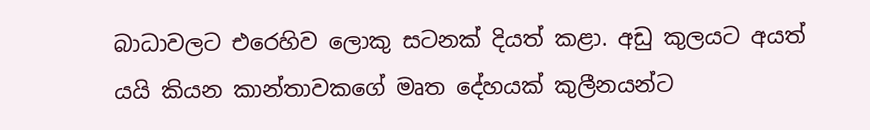බාධාවලට එරෙහිව ලොකු සටනක් දියත් කළා. අඩු කුලයට අයත් යයි කියන කාන්තාවකගේ මෘත දේහයක් කුලීනයන්ට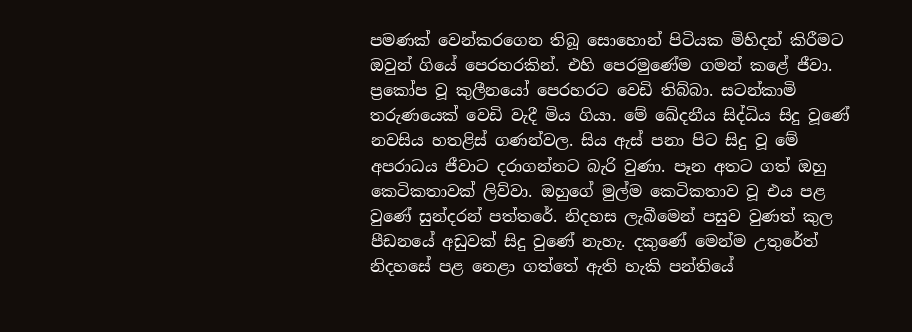පමණක් වෙන්කරගෙන තිබූ සොහොන් පිටියක මිහිදන් කිරීමට ඔවුන් ගියේ පෙරහරකින්. එහි පෙරමුණේම ගමන් කළේ ජීවා. ප්‍රකෝප වූ කුලීනයෝ පෙරහරට වෙඩි තිබ්බා. සටන්කාමි තරුණයෙක් වෙඩි වැදී මිය ගියා. මේ ඛේදනීය සිද්ධිය සිදු වූණේ නවසිය හතළිස් ගණන්වල. සිය ඇස් පනා පිට සිදු වූ මේ අපරාධය ජීවාට දරාගන්නට බැරි වුණා. පෑන අතට ගත් ඔහු කෙටිකතාවක් ලිව්වා. ඔහුගේ මුල්ම කෙටිකතාව වූ එය පළ වුණේ සුන්දරන් පත්තරේ. නිදහස ලැබීමෙන් පසුව වුණත් කුල පීඩනයේ අඩුවක් සිදු වුණේ නැහැ. දකුණේ මෙන්ම උතුරේත් නිදහසේ පළ නෙළා ගත්තේ ඇති හැකි පන්තියේ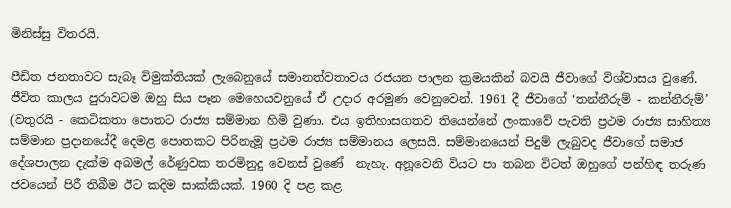මිනිස්සු විතරයි.

පීඩිත ජනතාවට සැබෑ විමුක්තියක් ලැබෙනුයේ සමානත්වතාවය රජයන පාලන ක්‍රමයකින් බවයි ජීවාගේ විශ්වාසය වුණේ. ජීවිත කාලය පුරාවටම ඔහු සිය පෑන මෙහෙයවනුයේ ඒ උදාර අරමුණ වෙනුවෙන්. 1961 දී ජීවාගේ ‘තන්නීරුම් - කන්නීරුම්’ (වතුරයි - කෙටිකතා පොතට රාජ්‍ය සම්මාන හිමි වුණා. එය ඉතිහාසගතව තියෙන්නේ ලංකාවේ පැවති ප්‍රථම රාජ්‍ය සාහිත්‍ය සම්මාන ප්‍රදානයේදී දෙමළ පොතකට පිරිනැමූ ප්‍රථම රාජ්‍ය සම්මානය ලෙසයි. සම්මානයෙන් පිදුම් ලැබුවද ජීවාගේ සමාජ දේශපාලන දැක්ම අබමල් රේණුවක තරමිනුදු වෙනස් වුණේ  නැහැ. අනූවෙනි වියට පා තබන විටත් ඔහුගේ පන්හිඳ තරුණ ජවයෙන් පිරී තිබීම ඊට කදිම සාක්කියක්. 1960 දි පළ කළ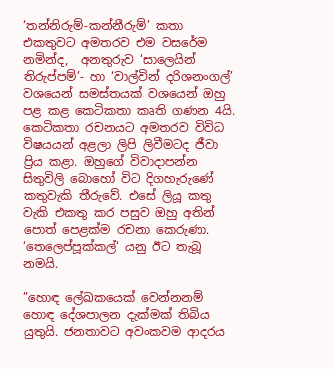‘තන්නිරුම්-කන්නීරුම්’ කතා එකතුවට අමතරව එම වසරේම නමින්ද,  අනතුරුව ‘සාලෙයින් තිරුප්පම්’- හා ‘වාල්වින් දරිශනංගල්’ වශයෙන් සමස්තයක් වශයෙන් ඔහු පළ කළ කෙටිකතා කෘති ගණන 4යි. කෙටිකතා රචනයට අමතරව විවිධ විෂයයන් අළලා ලිපි ලිවීමටද ජීවා ප්‍රිය කළා. ඔහුගේ විවාදාපන්න සිතුවිලි බොහෝ විට දිගහැරුණේ කතුවැකි තීරුවේ. එසේ ලියූ කතු වැකි එකතු කර පසුව ඔහු අතින් පොත් පෙළක්ම රචනා කෙරුණා. ‘තෙලෙප්පූක්කල්‘ යනු ඊට තැබූ නමයි.

”හොඳ ලේඛකයෙක් වෙන්නනම් හොඳ දේශපාලන දැක්මක් තිබිය යුතුයි. ජනතාවට අවංකවම ආදරය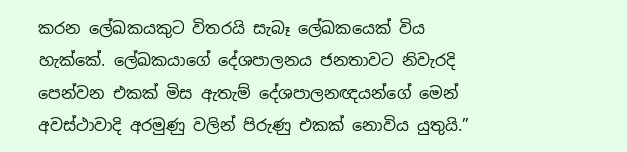කරන ලේඛකයකුට විතරයි සැබෑ ලේඛකයෙක් විය හැක්කේ. ලේඛකයාගේ දේශපාලනය ජනතාවට නිවැරදි පෙන්වන එකක් මිස ඇතැම් දේශපාලනඥයන්ගේ මෙන් අවස්ථාවාදි අරමුණු වලින් පිරුණු එකක් නොවිය යුතුයි.”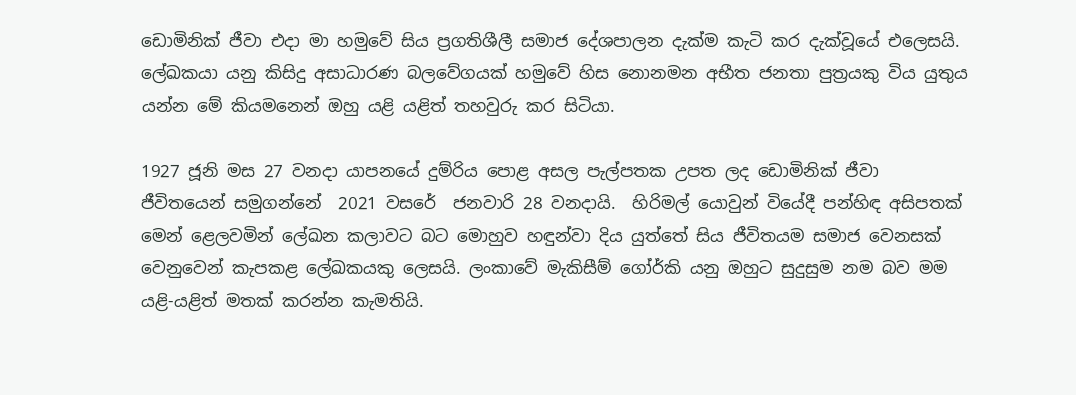ඩොමිනික් ජීවා එදා මා හමුවේ සිය ප්‍රගතිශීලී සමාජ දේශපාලන දැක්ම කැටි කර දැක්වූයේ එලෙසයි. ලේඛකයා යනු කිසිදු අසාධාරණ බලවේගයක් හමුවේ හිස නොනමන අභීත ජනතා පුත්‍රයකු විය යුතුය යන්න මේ කියමනෙන් ඔහු යළි යළිත් තහවුරු කර සිටියා.

1927 ජූනි මස 27 වනදා යාපනයේ දුම්රිය පොළ අසල පැල්පතක උපත ලද ඩොමිනික් ජීවා  ජීවිතයෙන් සමුගන්නේ  2021 වසරේ  ජනවාරි 28 වනදායි.  හිරිමල් යොවුන් වියේදී පන්හිඳ අසිපතක් මෙන් ළෙලවමින් ලේඛන කලාවට බට මොහුව හඳුන්වා දිය යුත්තේ සිය ජීවිතයම සමාජ වෙනසක් වෙනුවෙන් කැපකළ ලේඛකයකු ලෙසයි. ලංකාවේ මැකිසීම් ගෝර්කි යනු ඔහුට සුදුසුම නම බව මම යළි-යළිත් මතක් කරන්න කැමතියි.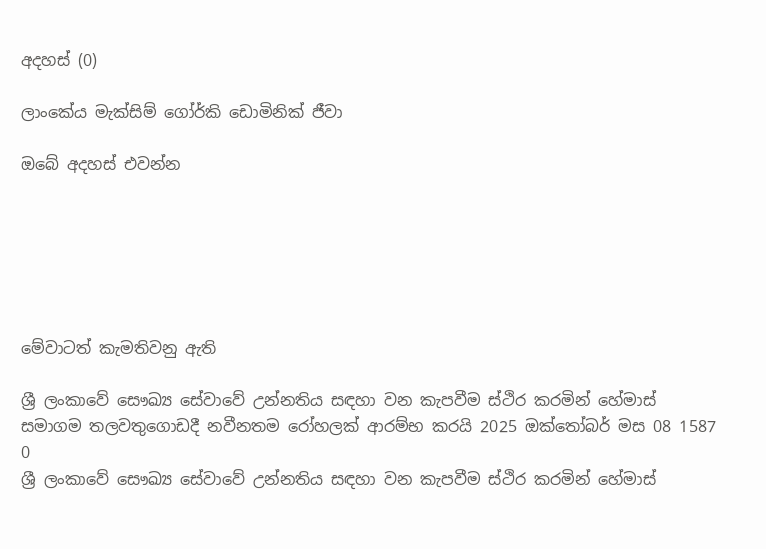අදහස් (0)

ලාංකේය මැක්සිම් ගෝර්කි ඩොමිනික් ජීවා

ඔබේ අදහස් එවන්න






මේවාටත් කැමතිවනු ඇති

ශ්‍රී ලංකාවේ සෞඛ්‍ය සේවාවේ උන්නතිය සඳහා වන කැපවීම ස්ථිර කරමින් හේමාස් සමාගම තලවතුගොඩදී නවීනතම රෝහලක් ආරම්භ කරයි 2025 ඔක්තෝබර් මස 08 1587 0
ශ්‍රී ලංකාවේ සෞඛ්‍ය සේවාවේ උන්නතිය සඳහා වන කැපවීම ස්ථිර කරමින් හේමාස්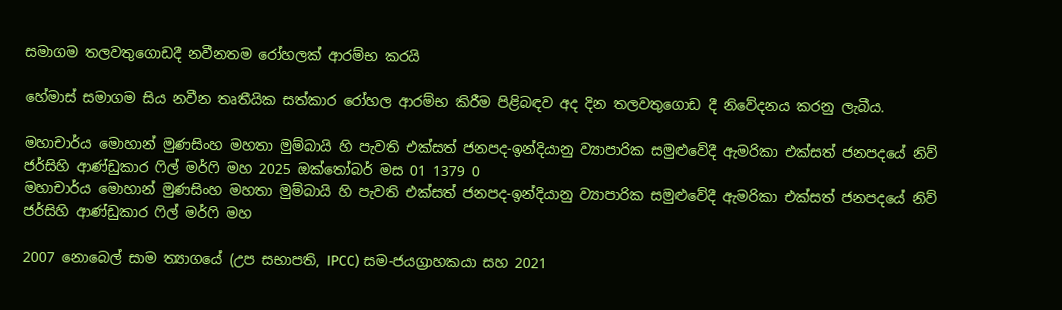සමාගම තලවතුගොඩදී නවීනතම රෝහලක් ආරම්භ කරයි

හේමාස් සමාගම සිය නවීන තෘතීයික සත්කාර රෝහල ආරම්භ කිරීම පිළිබඳව අද දින තලවතුගොඩ දී නිවේදනය කරනු ලැබීය.

මහාචාර්ය මොහාන් මුණසිංහ මහතා මුම්බායි හි පැවති එක්සත් ජනපද-ඉන්දියානු ව්‍යාපාරික සමුළුවේදී ඇමරිකා එක්සත් ජනපදයේ නිව් ජර්සිහි ආණ්ඩුකාර ෆිල් මර්ෆි මහ 2025 ඔක්තෝබර් මස 01 1379 0
මහාචාර්ය මොහාන් මුණසිංහ මහතා මුම්බායි හි පැවති එක්සත් ජනපද-ඉන්දියානු ව්‍යාපාරික සමුළුවේදී ඇමරිකා එක්සත් ජනපදයේ නිව් ජර්සිහි ආණ්ඩුකාර ෆිල් මර්ෆි මහ

2007 නොබෙල් සාම ත්‍යාගයේ (උප සභාපති, IPCC) සම-ජයග්‍රාහකයා සහ 2021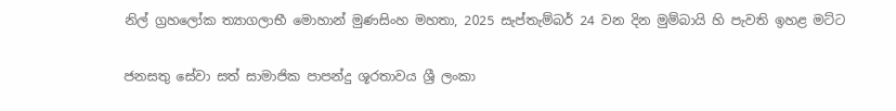නිල් ග්‍රහලෝක ත්‍යාගලාභී මොහාන් මුණසිංහ මහතා, 2025 සැප්තැම්බර් 24 වන දින මුම්බායි හි පැවති ඉහළ මට්ට

ජනසතු සේවා සත් සාමාජික පාපන්දු ශූරතාවය ශ්‍රී ලංකා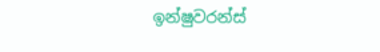ඉන්ෂුවරන්ස්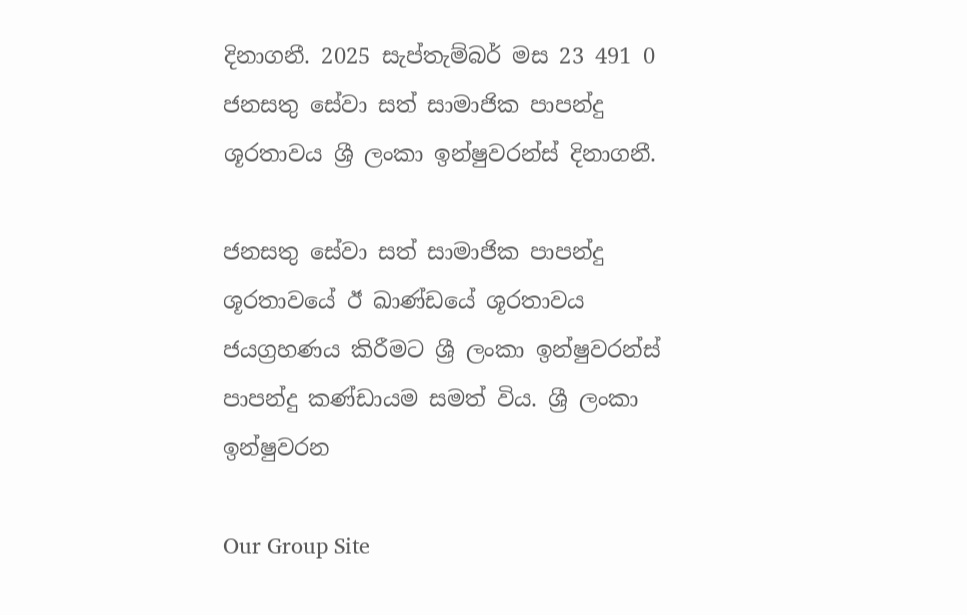දිනාගනී. 2025 සැප්තැම්බර් මස 23 491 0
ජනසතු සේවා සත් සාමාජික පාපන්දු ශූරතාවය ශ්‍රී ලංකා ඉන්ෂුවරන්ස් දිනාගනී.

ජනසතු සේවා සත් සාමාජික පාපන්දු ශූරතාවයේ ඊ ඛාණ්ඩයේ ශූරතාවය ජයග්‍රහණය කිරීමට ශ්‍රී ලංකා ඉන්ෂුවරන්ස් පාපන්දු කණ්ඩායම සමත් විය. ශ්‍රී ලංකා ඉන්ෂුවරන

Our Group Site